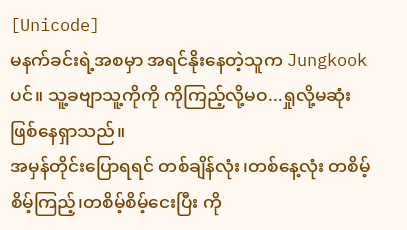[Unicode]
မနက်ခင်းရဲ့အစမှာ အရင်နိုးနေတဲ့သူက Jungkookပင်။ သူ့ခဗျာသူ့ကိုကို ကိုကြည့်လို့မဝ...ရှုလို့မဆုံးဖြစ်နေရှာသည်။
အမှန်တိုင်းပြောရရင် တစ်ချိန်လုံး၊တစ်နေ့လုံး တစိမ့်စိမ့်ကြည့်၊တစိမ့်စိမ့်ငေးပြီး ကို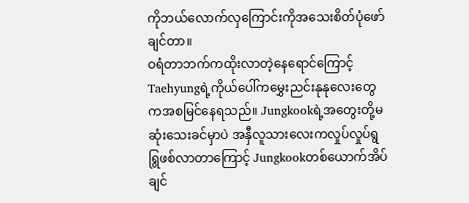ကိုဘယ်လောက်လှကြောင်းကိုအသေးစိတ်ပုံဖော်ချင်တာ။
ဝရံတာဘက်ကထိုးလာတဲ့နေရောင်ကြောင့် Taehyungရဲ့ကိုယ်ပေါ်ကမွှေးညင်းနုနုလေးတွေကအစမြင်နေရသည်။ Jungkookရဲ့အတွေးတို့မဆုံးသေးခင်မှာပဲ အနှီလူသားလေးကလှုပ်လှုပ်ရွရြွဖစ်လာတာကြောင့် Jungkookတစ်ယောက်အိပ်ချင်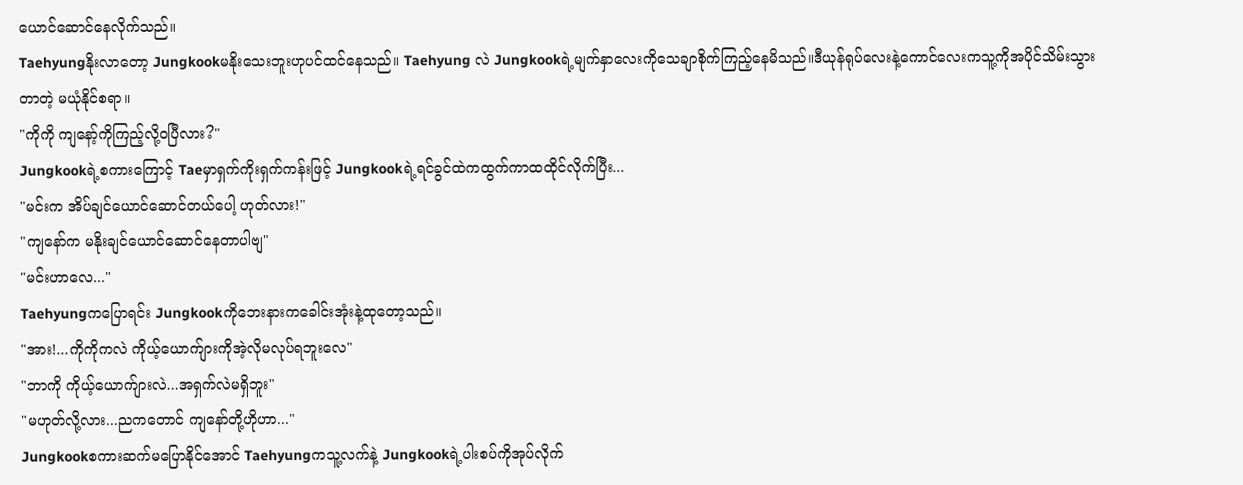ယောင်ဆောင်နေလိုက်သည်။
Taehyungနိုးလာတော့ Jungkookမနိုးသေးဘူးဟုပင်ထင်နေသည်။ Taehyung လဲ Jungkookရဲ့မျက်နှာလေးကိုသေချာစိုက်ကြည့်နေမိသည်။ဒီယုန်ရုပ်လေးနဲ့ကောင်လေးကသူ့ကိုအပိုင်သိမ်းသွားတာတဲ့ မယုံနိုင်စရာ။
"ကိုကို ကျနော့်ကိုကြည့်လို့ဝပြီလား?"
Jungkookရဲ့စကားကြောင့် Taeမှာရှက်ကိုးရှက်ကန်းဖြင့် Jungkookရဲ့ရင်ခွင်ထဲကထွက်ကာထထိုင်လိုက်ပြီး...
"မင်းက အိပ်ချင်ယောင်ဆောင်တယ်ပေါ့ ဟုတ်လား!"
"ကျနော်က မနိုးချင်ယောင်ဆောင်နေတာပါဗျ"
"မင်းဟာလေ..."
Taehyungကပြောရင်း Jungkookကိုဘေးနားကခေါင်းအုံးနဲ့ထုတော့သည်။
"အား!...ကိုကိုကလဲ ကိုယ့်ယောက်ျားကိုအဲ့လိုမလုပ်ရဘူးလေ"
"ဘာကို ကိုယ့်ယောက်ျားလဲ...အရှက်လဲမရှိဘူး"
"မဟုတ်လို့လား...ညကတောင် ကျနော်တို့ဟိုဟာ..."
Jungkookစကားဆက်မပြောနိုင်အောင် Taehyungကသူ့လက်နဲ့ Jungkookရဲ့ပါးစပ်ကိုအုပ်လိုက်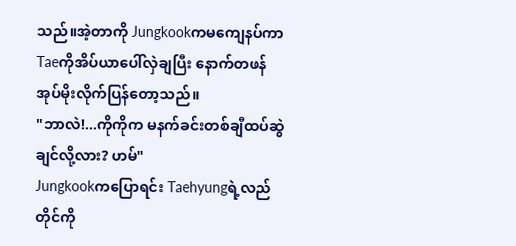သည်။အဲ့တာကို Jungkookကမကျေနပ်ကာ Taeကိုအိပ်ယာပေါ်လှဲချပြီး နောက်တဖန် အုပ်မိုးလိုက်ပြန်တော့သည်။
"ဘာလဲ!...ကိုကိုက မနက်ခင်းတစ်ချီထပ်ဆွဲချင်လို့လား? ဟမ်"
Jungkookကပြောရင်း Taehyungရဲ့လည်တိုင်ကို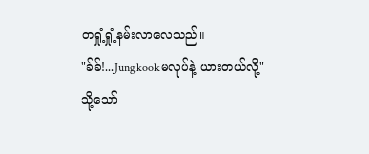တရှုံ့ရှုံ့နမ်းလာလေသည်။
"ခ်ခ်!...Jungkookမလုပ်နဲ့ ယားတယ်လို့"
သို့သော်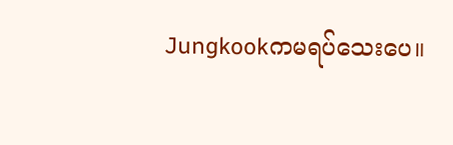Jungkookကမရပ်သေးပေ။